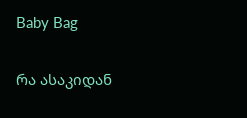Baby Bag

რა ასაკიდან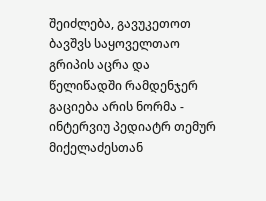შეიძლება, გავუკეთოთ ბავშვს საყოველთაო გრიპის აცრა და წელიწადში რამდენჯერ გაციება არის ნორმა - ინტერვიუ პედიატრ თემურ მიქელაძესთან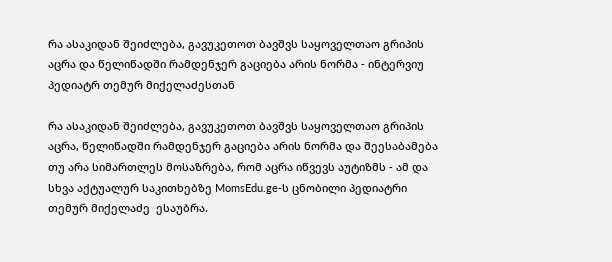რა ასაკიდან შეიძლება, გავუკეთოთ ბავშვს საყოველთაო გრიპის აცრა და წელიწადში რამდენჯერ გაციება არის ნორმა - ინტერვიუ პედიატრ თემურ მიქელაძესთან

რა ასაკიდან შეიძლება, გავუკეთოთ ბავშვს საყოველთაო გრიპის აცრა, წელიწადში რამდენჯერ გაციება არის ნორმა და შეესაბამება თუ არა სიმართლეს მოსაზრება, რომ აცრა იწვევს აუტიზმს - ამ და სხვა აქტუალურ საკითხებზე MomsEdu.ge-ს ცნობილი პედიატრი თემურ მიქელაძე  ესაუბრა.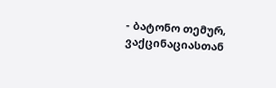- ბატონო თემურ, ვაქცინაციასთან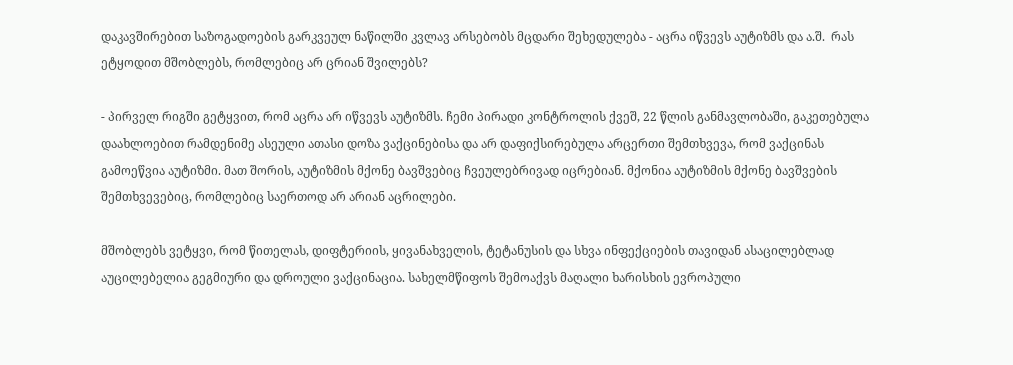დაკავშირებით საზოგადოების გარკვეულ ნაწილში კვლავ არსებობს მცდარი შეხედულება - აცრა იწვევს აუტიზმს და ა.შ.  რას ეტყოდით მშობლებს, რომლებიც არ ცრიან შვილებს?

- პირველ რიგში გეტყვით, რომ აცრა არ იწვევს აუტიზმს. ჩემი პირადი კონტროლის ქვეშ, 22 წლის განმავლობაში, გაკეთებულა დაახლოებით რამდენიმე ასეული ათასი დოზა ვაქცინებისა და არ დაფიქსირებულა არცერთი შემთხვევა, რომ ვაქცინას გამოეწვია აუტიზმი. მათ შორის, აუტიზმის მქონე ბავშვებიც ჩვეულებრივად იცრებიან. მქონია აუტიზმის მქონე ბავშვების შემთხვევებიც, რომლებიც საერთოდ არ არიან აცრილები.

მშობლებს ვეტყვი, რომ წითელას, დიფტერიის, ყივანახველის, ტეტანუსის და სხვა ინფექციების თავიდან ასაცილებლად აუცილებელია გეგმიური და დროული ვაქცინაცია. სახელმწიფოს შემოაქვს მაღალი ხარისხის ევროპული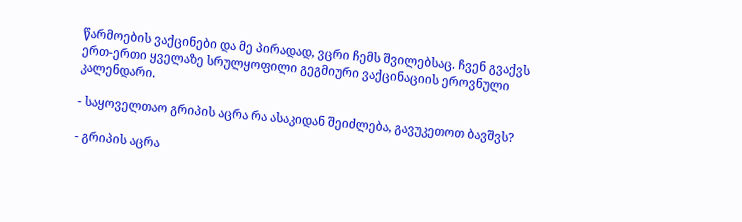წარმოების ვაქცინები და მე პირადად, ვცრი ჩემს შვილებსაც. ჩვენ გვაქვს ერთ-ერთი ყველაზე სრულყოფილი გეგმიური ვაქცინაციის ეროვნული კალენდარი.

- საყოველთაო გრიპის აცრა რა ასაკიდან შეიძლება, გავუკეთოთ ბავშვს?

- გრიპის აცრა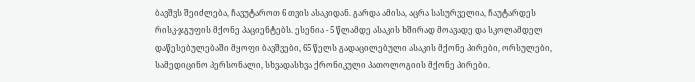ბავშვს შეიძლება, ჩავუტაროთ 6 თვის ასაკიდან. გარდა ამისა, აცრა სასურველია, ჩაუტარდეს რისკ-ჯგუფის მქონე პაციენტებს. ესენია - 5 წლამდე ასაკის ხშირად მოავადე და სკოლამდელ დაწესებულებაში მყოფი ბავშვები, 65 წელს გადაცილებული ასაკის მქონე პირები, ორსულები, სამედიცინო პერსონალი, სხვადასხვა ქრონიკული პათოლოგიის მქონე პირები.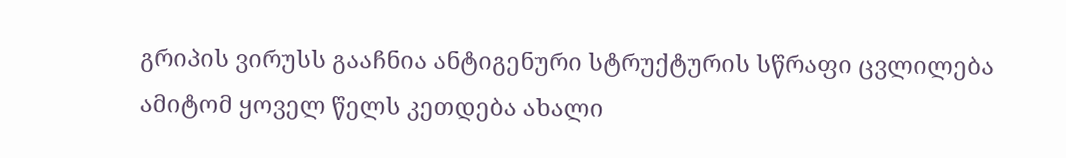გრიპის ვირუსს გააჩნია ანტიგენური სტრუქტურის სწრაფი ცვლილება ამიტომ ყოველ წელს კეთდება ახალი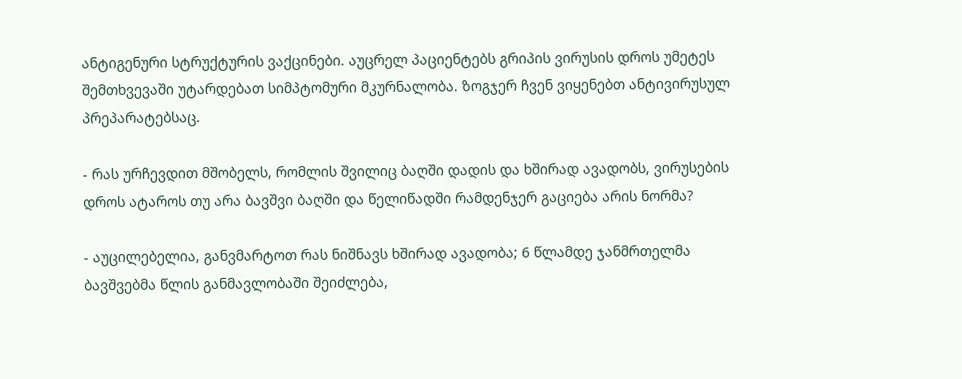ანტიგენური სტრუქტურის ვაქცინები. აუცრელ პაციენტებს გრიპის ვირუსის დროს უმეტეს შემთხვევაში უტარდებათ სიმპტომური მკურნალობა. ზოგჯერ ჩვენ ვიყენებთ ანტივირუსულ პრეპარატებსაც.

- რას ურჩევდით მშობელს, რომლის შვილიც ბაღში დადის და ხშირად ავადობს, ვირუსების დროს ატაროს თუ არა ბავშვი ბაღში და წელიწადში რამდენჯერ გაციება არის ნორმა?

- აუცილებელია, განვმარტოთ რას ნიშნავს ხშირად ავადობა; 6 წლამდე ჯანმრთელმა ბავშვებმა წლის განმავლობაში შეიძლება,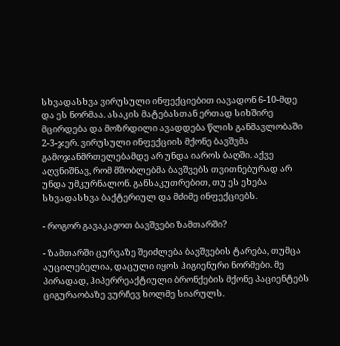სხვადასხვა ვირუსული ინფექციებით იავადონ 6-10-მდე და ეს ნორმაა. ასაკის მატებასთან ერთად სიხშირე მცირდება და მოზრდილი ავადდება წლის განმავლობაში 2-3-ჯერ. ვირუსული ინფექციის მქონე ბავშვმა გამოჯანმრთელებამდე არ უნდა იაროს ბაღში. აქვე აღვნიშნავ, რომ მშობლებმა ბავშვებს თვითნებურად არ უნდა უმკურნალონ. განსაკუთრებით, თუ ეს ეხება სხვადასხვა ბაქტერიულ და მძიმე ინფექციებს.

- როგორ გავაკაჟოთ ბავშვები ზამთარში?

- ზამთარში ცურვაზე შეიძლება ბავშვების ტარება, თუმცა აუცილებელია, დაცული იყოს ჰიგიენური ნორმები. მე პირადად, ჰიპერრეაქტიული ბრონქების მქონე პაციენტებს ციგურაობაზე ვურჩევ ხოლმე სიარულს.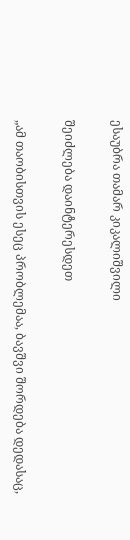ესაუბრა თამარ კიკალიშვილი

შეიძლება დაინტერესდეთ

„ამ თაობისთვის ესეც პრობლემაა, ბავშვი შორდება დედასაც,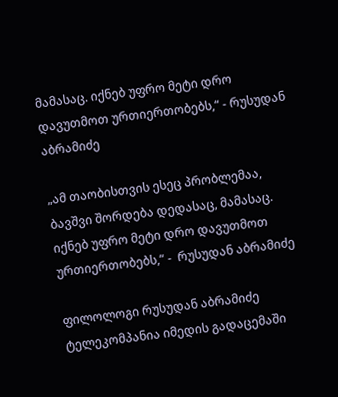მამასაც. იქნებ უფრო მეტი დრო დავუთმოთ ურთიერთობებს,“ - რუსუდან აბრამიძე

„ამ თაობისთვის ესეც პრობლემაა, ბავშვი შორდება დედასაც, მამასაც. იქნებ უფრო მეტი დრო დავუთმოთ ურთიერთობებს,“ -  რუსუდან აბრამიძე

ფილოლოგი რუსუდან აბრამიძე ტელეკომპანია იმედის გადაცემაში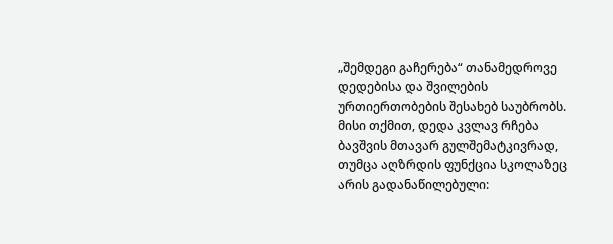„შემდეგი გაჩერება“ თანამედროვე დედებისა და შვილების ურთიერთობების შესახებ საუბრობს. მისი თქმით, დედა კვლავ რჩება ბავშვის მთავარ გულშემატკივრად, თუმცა აღზრდის ფუნქცია სკოლაზეც არის გადანაწილებული: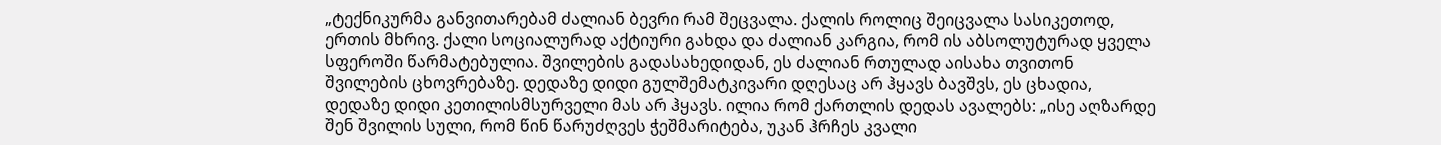„ტექნიკურმა განვითარებამ ძალიან ბევრი რამ შეცვალა. ქალის როლიც შეიცვალა სასიკეთოდ, ერთის მხრივ. ქალი სოციალურად აქტიური გახდა და ძალიან კარგია, რომ ის აბსოლუტურად ყველა სფეროში წარმატებულია. შვილების გადასახედიდან, ეს ძალიან რთულად აისახა თვითონ შვილების ცხოვრებაზე. დედაზე დიდი გულშემატკივარი დღესაც არ ჰყავს ბავშვს, ეს ცხადია, დედაზე დიდი კეთილისმსურველი მას არ ჰყავს. ილია რომ ქართლის დედას ავალებს: „ისე აღზარდე შენ შვილის სული, რომ წინ წარუძღვეს ჭეშმარიტება, უკან ჰრჩეს კვალი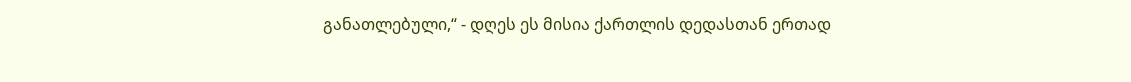განათლებული,“ - დღეს ეს მისია ქართლის დედასთან ერთად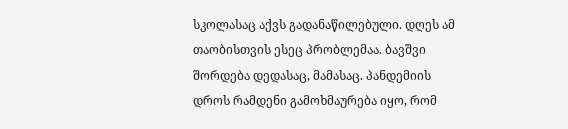სკოლასაც აქვს გადანაწილებული. დღეს ამ თაობისთვის ესეც პრობლემაა. ბავშვი შორდება დედასაც, მამასაც. პანდემიის დროს რამდენი გამოხმაურება იყო, რომ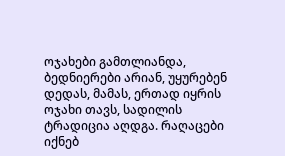ოჯახები გამთლიანდა, ბედნიერები არიან, უყურებენ დედას, მამას, ერთად იყრის ოჯახი თავს, სადილის ტრადიცია აღდგა. რაღაცები იქნებ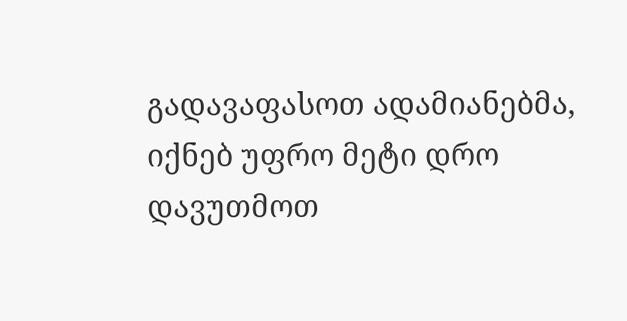გადავაფასოთ ადამიანებმა, იქნებ უფრო მეტი დრო დავუთმოთ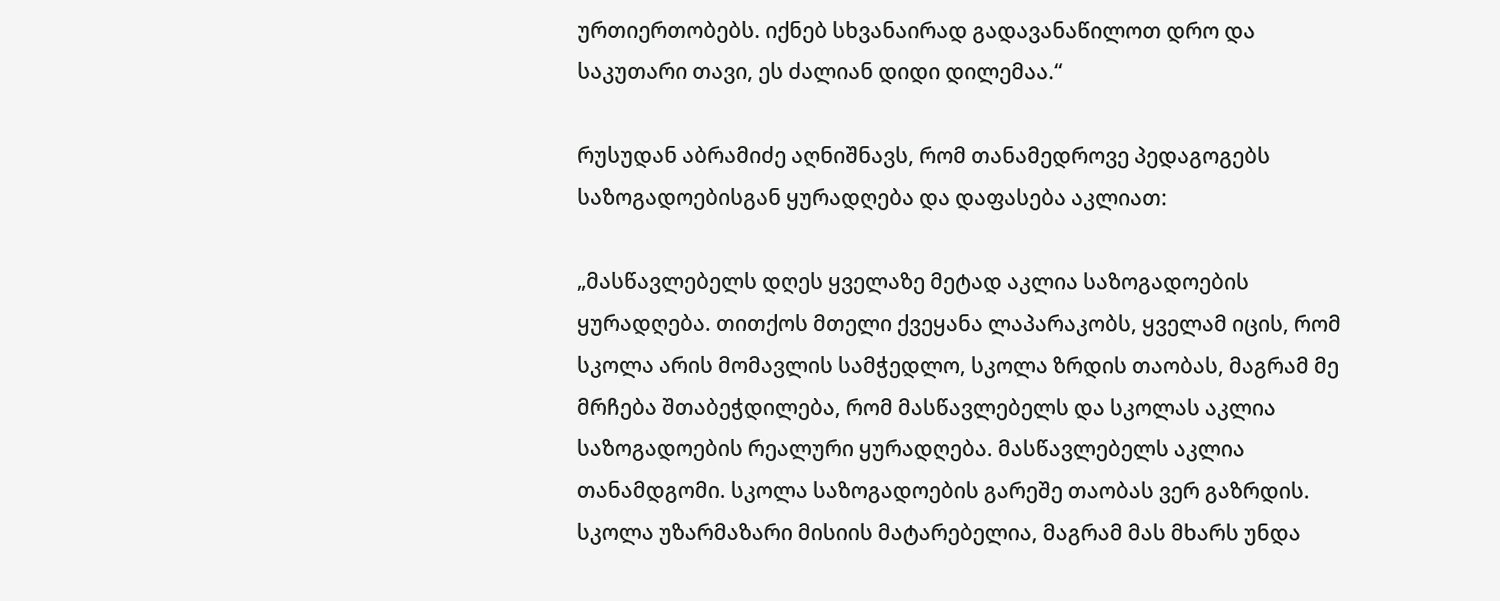ურთიერთობებს. იქნებ სხვანაირად გადავანაწილოთ დრო და საკუთარი თავი, ეს ძალიან დიდი დილემაა.“

რუსუდან აბრამიძე აღნიშნავს, რომ თანამედროვე პედაგოგებს საზოგადოებისგან ყურადღება და დაფასება აკლიათ:

„მასწავლებელს დღეს ყველაზე მეტად აკლია საზოგადოების ყურადღება. თითქოს მთელი ქვეყანა ლაპარაკობს, ყველამ იცის, რომ სკოლა არის მომავლის სამჭედლო, სკოლა ზრდის თაობას, მაგრამ მე მრჩება შთაბეჭდილება, რომ მასწავლებელს და სკოლას აკლია საზოგადოების რეალური ყურადღება. მასწავლებელს აკლია თანამდგომი. სკოლა საზოგადოების გარეშე თაობას ვერ გაზრდის. სკოლა უზარმაზარი მისიის მატარებელია, მაგრამ მას მხარს უნდა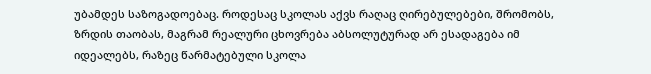უბამდეს საზოგადოებაც. როდესაც სკოლას აქვს რაღაც ღირებულებები, შრომობს, ზრდის თაობას, მაგრამ რეალური ცხოვრება აბსოლუტურად არ ესადაგება იმ იდეალებს, რაზეც წარმატებული სკოლა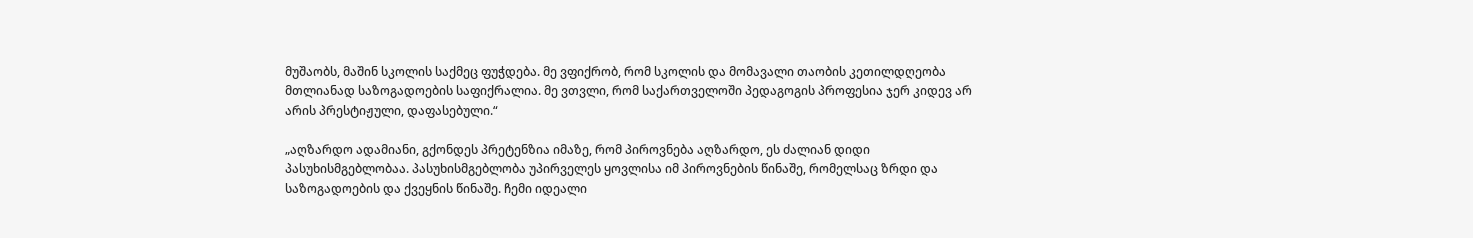მუშაობს, მაშინ სკოლის საქმეც ფუჭდება. მე ვფიქრობ, რომ სკოლის და მომავალი თაობის კეთილდღეობა მთლიანად საზოგადოების საფიქრალია. მე ვთვლი, რომ საქართველოში პედაგოგის პროფესია ჯერ კიდევ არ არის პრესტიჟული, დაფასებული.“

„აღზარდო ადამიანი, გქონდეს პრეტენზია იმაზე, რომ პიროვნება აღზარდო, ეს ძალიან დიდი პასუხისმგებლობაა. პასუხისმგებლობა უპირველეს ყოვლისა იმ პიროვნების წინაშე, რომელსაც ზრდი და საზოგადოების და ქვეყნის წინაშე. ჩემი იდეალი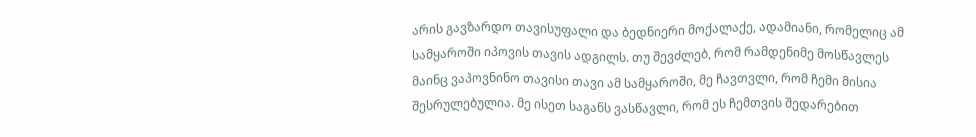არის გავზარდო თავისუფალი და ბედნიერი მოქალაქე, ადამიანი, რომელიც ამ სამყაროში იპოვის თავის ადგილს. თუ შევძლებ, რომ რამდენიმე მოსწავლეს მაინც ვაპოვნინო თავისი თავი ამ სამყაროში, მე ჩავთვლი, რომ ჩემი მისია შესრულებულია. მე ისეთ საგანს ვასწავლი, რომ ეს ჩემთვის შედარებით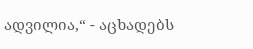ადვილია,“ - აცხადებს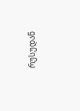რუსუდან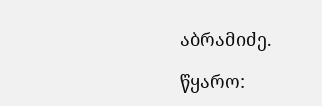აბრამიძე.

წყარო: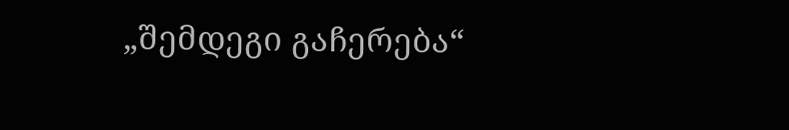„შემდეგი გაჩერება“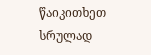წაიკითხეთ სრულად